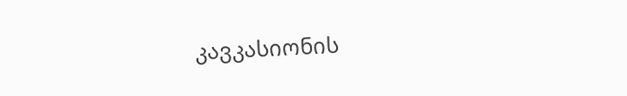კავკასიონის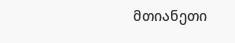მთიანეთი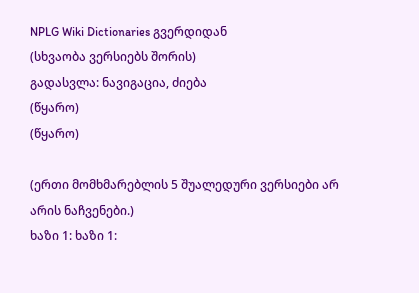NPLG Wiki Dictionaries გვერდიდან
(სხვაობა ვერსიებს შორის)
გადასვლა: ნავიგაცია, ძიება
(წყარო)
(წყარო)

(ერთი მომხმარებლის 5 შუალედური ვერსიები არ არის ნაჩვენები.)
ხაზი 1: ხაზი 1: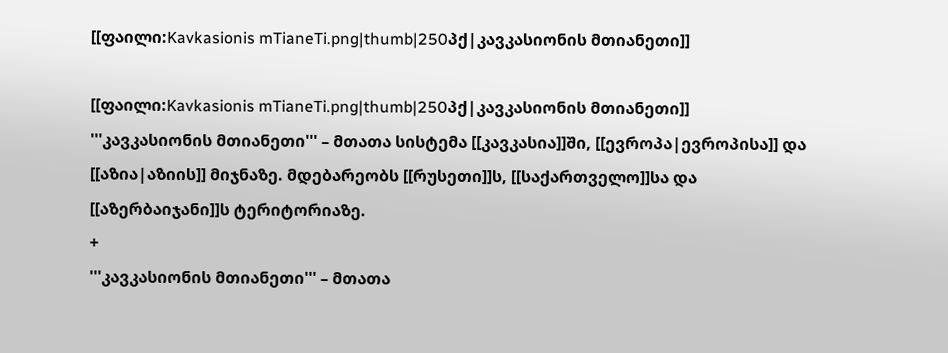[[ფაილი:Kavkasionis mTianeTi.png|thumb|250პქ|კავკასიონის მთიანეთი]]

[[ფაილი:Kavkasionis mTianeTi.png|thumb|250პქ|კავკასიონის მთიანეთი]]
'''კავკასიონის მთიანეთი''' – მთათა სისტემა [[კავკასია]]ში, [[ევროპა|ევროპისა]] და [[აზია|აზიის]] მიჯნაზე. მდებარეობს [[რუსეთი]]ს, [[საქართველო]]სა და [[აზერბაიჯანი]]ს ტერიტორიაზე.
+
'''კავკასიონის მთიანეთი''' – მთათა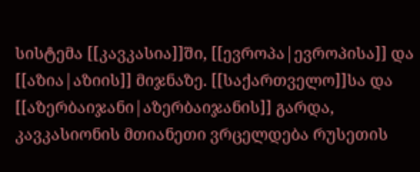სისტემა [[კავკასია]]ში, [[ევროპა|ევროპისა]] და [[აზია|აზიის]] მიჯნაზე. [[საქართველო]]სა და [[აზერბაიჯანი|აზერბაიჯანის]] გარდა, კავკასიონის მთიანეთი ვრცელდება რუსეთის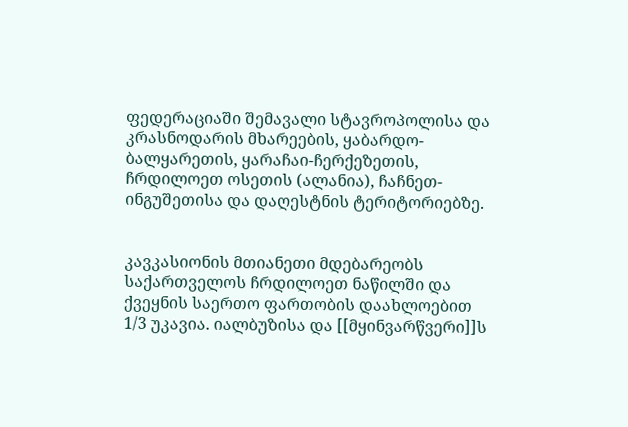ფედერაციაში შემავალი სტავროპოლისა და კრასნოდარის მხარეების, ყაბარდო-ბალყარეთის, ყარაჩაი-ჩერქეზეთის, ჩრდილოეთ ოსეთის (ალანია), ჩაჩნეთ-ინგუშეთისა და დაღესტნის ტერიტორიებზე.


კავკასიონის მთიანეთი მდებარეობს საქართველოს ჩრდილოეთ ნაწილში და ქვეყნის საერთო ფართობის დაახლოებით 1/3 უკავია. იალბუზისა და [[მყინვარწვერი]]ს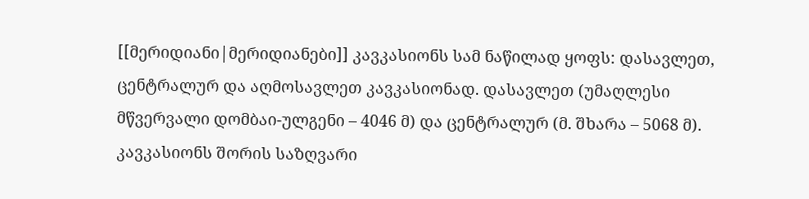[[მერიდიანი|მერიდიანები]] კავკასიონს სამ ნაწილად ყოფს: დასავლეთ, ცენტრალურ და აღმოსავლეთ კავკასიონად. დასავლეთ (უმაღლესი მწვერვალი დომბაი-ულგენი – 4046 მ) და ცენტრალურ (მ. შხარა – 5068 მ). კავკასიონს შორის საზღვარი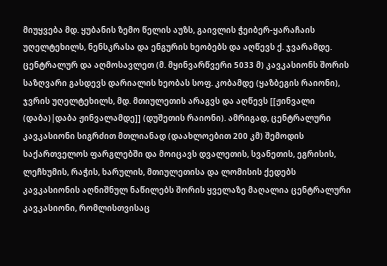მიუყვება მდ. ყუბანის ზემო წელის აუზს, გაივლის ჭეიბერ-ყარაჩაის უღელტეხილს, ნენსკრასა და ენგურის ხეობებს და აღწევს ქ. ჯვარამდე. ცენტრალურ და აღმოსავლეთ (მ. მყინვარწვერი 5033 მ) კავკასიონს შორის საზღვარი გასდევს დარიალის ხეობას სოფ. კობამდე (ყაზბეგის რაიონი), ჯვრის უღელტეხილს, მდ. მთიულეთის არაგვს და აღწევს [[ჟინვალი (დაბა)|დაბა ჟინვალამდე]] (დუშეთის რაიონი). ამრიგად, ცენტრალური კავკასიონი სიგრძით მთლიანად (დაახლოებით 200 კმ) შემოდის საქართველოს ფარგლებში და მოიცავს დვალეთის, სვანეთის, ეგრისის, ლეჩხუმის, რაჭის, ხარულის, მთიულეთისა და ლომისის ქედებს კავკასიონის აღნიშნულ ნაწილებს შორის ყველაზე მაღალია ცენტრალური კავკასიონი, რომლისთვისაც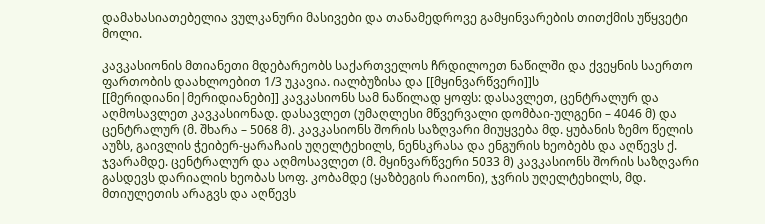დამახასიათებელია ვულკანური მასივები და თანამედროვე გამყინვარების თითქმის უწყვეტი მოლი.

კავკასიონის მთიანეთი მდებარეობს საქართველოს ჩრდილოეთ ნაწილში და ქვეყნის საერთო ფართობის დაახლოებით 1/3 უკავია. იალბუზისა და [[მყინვარწვერი]]ს [[მერიდიანი|მერიდიანები]] კავკასიონს სამ ნაწილად ყოფს: დასავლეთ, ცენტრალურ და აღმოსავლეთ კავკასიონად. დასავლეთ (უმაღლესი მწვერვალი დომბაი-ულგენი – 4046 მ) და ცენტრალურ (მ. შხარა – 5068 მ). კავკასიონს შორის საზღვარი მიუყვება მდ. ყუბანის ზემო წელის აუზს, გაივლის ჭეიბერ-ყარაჩაის უღელტეხილს, ნენსკრასა და ენგურის ხეობებს და აღწევს ქ. ჯვარამდე. ცენტრალურ და აღმოსავლეთ (მ. მყინვარწვერი 5033 მ) კავკასიონს შორის საზღვარი გასდევს დარიალის ხეობას სოფ. კობამდე (ყაზბეგის რაიონი), ჯვრის უღელტეხილს, მდ. მთიულეთის არაგვს და აღწევს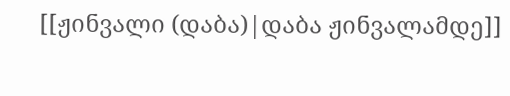[[ჟინვალი (დაბა)|დაბა ჟინვალამდე]]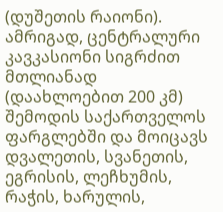(დუშეთის რაიონი). ამრიგად, ცენტრალური კავკასიონი სიგრძით მთლიანად (დაახლოებით 200 კმ) შემოდის საქართველოს ფარგლებში და მოიცავს დვალეთის, სვანეთის, ეგრისის, ლეჩხუმის, რაჭის, ხარულის,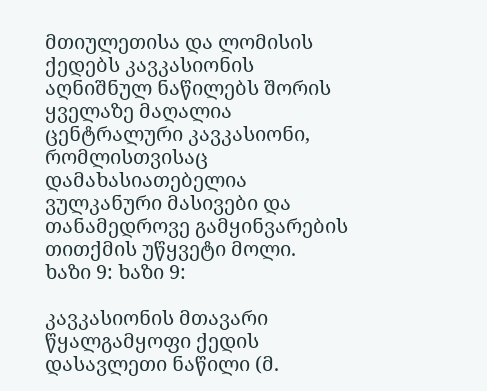მთიულეთისა და ლომისის ქედებს კავკასიონის აღნიშნულ ნაწილებს შორის ყველაზე მაღალია ცენტრალური კავკასიონი, რომლისთვისაც დამახასიათებელია ვულკანური მასივები და თანამედროვე გამყინვარების თითქმის უწყვეტი მოლი.
ხაზი 9: ხაზი 9:

კავკასიონის მთავარი წყალგამყოფი ქედის დასავლეთი ნაწილი (მ.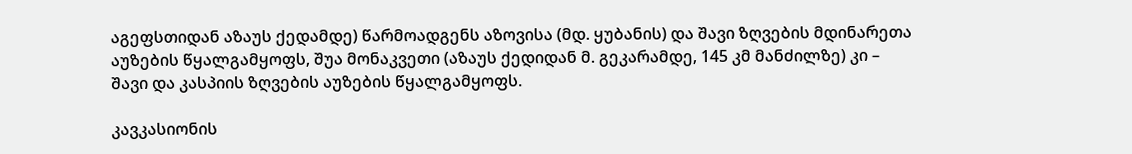აგეფსთიდან აზაუს ქედამდე) წარმოადგენს აზოვისა (მდ. ყუბანის) და შავი ზღვების მდინარეთა აუზების წყალგამყოფს, შუა მონაკვეთი (აზაუს ქედიდან მ. გეკარამდე, 145 კმ მანძილზე) კი – შავი და კასპიის ზღვების აუზების წყალგამყოფს.

კავკასიონის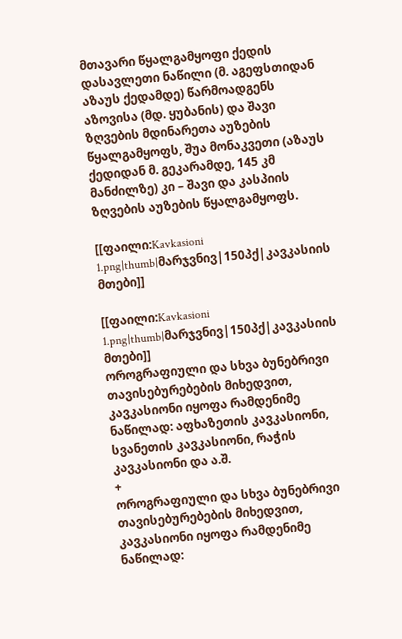მთავარი წყალგამყოფი ქედის დასავლეთი ნაწილი (მ. აგეფსთიდან აზაუს ქედამდე) წარმოადგენს აზოვისა (მდ. ყუბანის) და შავი ზღვების მდინარეთა აუზების წყალგამყოფს, შუა მონაკვეთი (აზაუს ქედიდან მ. გეკარამდე, 145 კმ მანძილზე) კი – შავი და კასპიის ზღვების აუზების წყალგამყოფს.

[[ფაილი:Kavkasioni 1.png|thumb|მარჯვნივ|150პქ|კავკასიის მთები]]

[[ფაილი:Kavkasioni 1.png|thumb|მარჯვნივ|150პქ|კავკასიის მთები]]
ოროგრაფიული და სხვა ბუნებრივი თავისებურებების მიხედვით, კავკასიონი იყოფა რამდენიმე ნაწილად: აფხაზეთის კავკასიონი, სვანეთის კავკასიონი, რაჭის კავკასიონი და ა.შ.
+
ოროგრაფიული და სხვა ბუნებრივი თავისებურებების მიხედვით, კავკასიონი იყოფა რამდენიმე ნაწილად: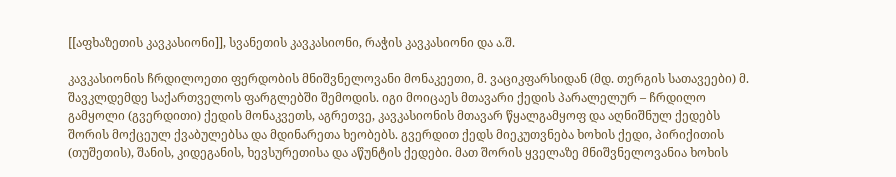[[აფხაზეთის კავკასიონი]], სვანეთის კავკასიონი, რაჭის კავკასიონი და ა.შ.

კავკასიონის ჩრდილოეთი ფერდობის მნიშვნელოვანი მონაკეეთი, მ. ვაციკფარსიდან (მდ. თერგის სათავეები) მ. შავკლდემდე საქართველოს ფარგლებში შემოდის. იგი მოიცაეს მთავარი ქედის პარალელურ – ჩრდილო გამყოლი (გვერდითი) ქედის მონაკვეთს, აგრეთვე, კავკასიონის მთავარ წყალგამყოფ და აღნიშნულ ქედებს შორის მოქცეულ ქვაბულებსა და მდინარეთა ხეობებს. გვერდით ქედს მიეკუთვნება ხოხის ქედი, პირიქითის (თუშეთის), შანის, კიდეგანის, ხევსურეთისა და აწუნტის ქედები. მათ შორის ყველაზე მნიშვნელოვანია ხოხის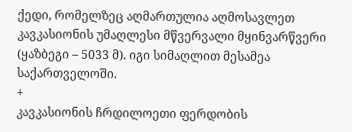ქედი, რომელზეც აღმართულია აღმოსავლეთ კავკასიონის უმაღლესი მწვერვალი მყინვარწვერი (ყაზბეგი – 5033 მ). იგი სიმაღლით მესამეა საქართველოში.
+
კავკასიონის ჩრდილოეთი ფერდობის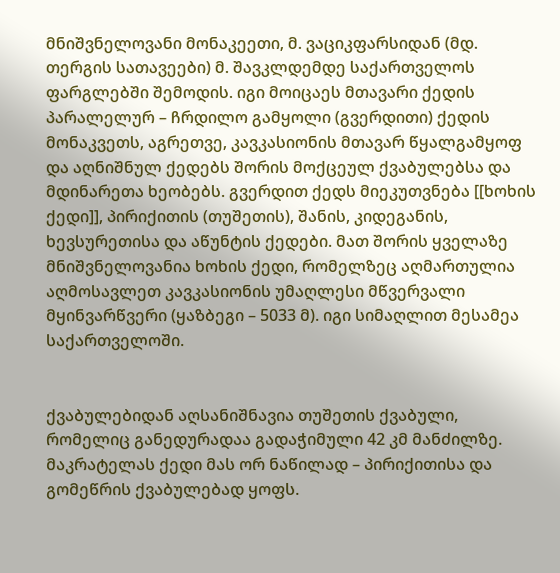მნიშვნელოვანი მონაკეეთი, მ. ვაციკფარსიდან (მდ. თერგის სათავეები) მ. შავკლდემდე საქართველოს ფარგლებში შემოდის. იგი მოიცაეს მთავარი ქედის პარალელურ – ჩრდილო გამყოლი (გვერდითი) ქედის მონაკვეთს, აგრეთვე, კავკასიონის მთავარ წყალგამყოფ და აღნიშნულ ქედებს შორის მოქცეულ ქვაბულებსა და მდინარეთა ხეობებს. გვერდით ქედს მიეკუთვნება [[ხოხის ქედი]], პირიქითის (თუშეთის), შანის, კიდეგანის, ხევსურეთისა და აწუნტის ქედები. მათ შორის ყველაზე მნიშვნელოვანია ხოხის ქედი, რომელზეც აღმართულია აღმოსავლეთ კავკასიონის უმაღლესი მწვერვალი მყინვარწვერი (ყაზბეგი – 5033 მ). იგი სიმაღლით მესამეა საქართველოში.


ქვაბულებიდან აღსანიშნავია თუშეთის ქვაბული, რომელიც განედურადაა გადაჭიმული 42 კმ მანძილზე. მაკრატელას ქედი მას ორ ნაწილად – პირიქითისა და გომეწრის ქვაბულებად ყოფს.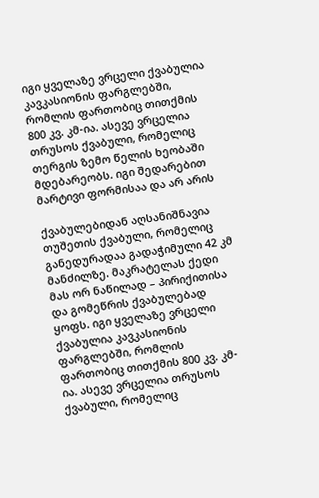იგი ყველაზე ვრცელი ქვაბულია კავკასიონის ფარგლებში, რომლის ფართობიც თითქმის 800 კვ. კმ-ია. ასევე ვრცელია თრუსოს ქვაბული, რომელიც თერგის ზემო წელის ხეობაში მდებარეობს. იგი შედარებით მარტივი ფორმისაა და არ არის

ქვაბულებიდან აღსანიშნავია თუშეთის ქვაბული, რომელიც განედურადაა გადაჭიმული 42 კმ მანძილზე. მაკრატელას ქედი მას ორ ნაწილად – პირიქითისა და გომეწრის ქვაბულებად ყოფს. იგი ყველაზე ვრცელი ქვაბულია კავკასიონის ფარგლებში, რომლის ფართობიც თითქმის 800 კვ. კმ-ია. ასევე ვრცელია თრუსოს ქვაბული, რომელიც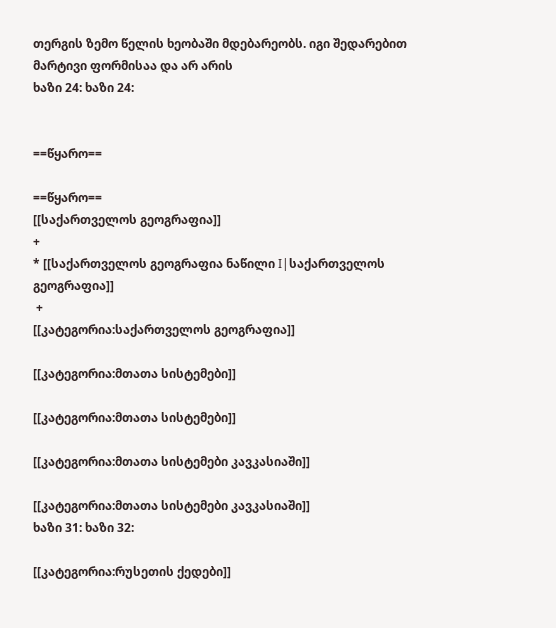თერგის ზემო წელის ხეობაში მდებარეობს. იგი შედარებით მარტივი ფორმისაა და არ არის
ხაზი 24: ხაზი 24:


==წყარო==

==წყარო==
[[საქართველოს გეოგრაფია]]
+
* [[საქართველოს გეოგრაფია ნაწილი I|საქართველოს გეოგრაფია]]
 +
[[კატეგორია:საქართველოს გეოგრაფია]]

[[კატეგორია:მთათა სისტემები]]

[[კატეგორია:მთათა სისტემები]]

[[კატეგორია:მთათა სისტემები კავკასიაში]]

[[კატეგორია:მთათა სისტემები კავკასიაში]]
ხაზი 31: ხაზი 32:

[[კატეგორია:რუსეთის ქედები]]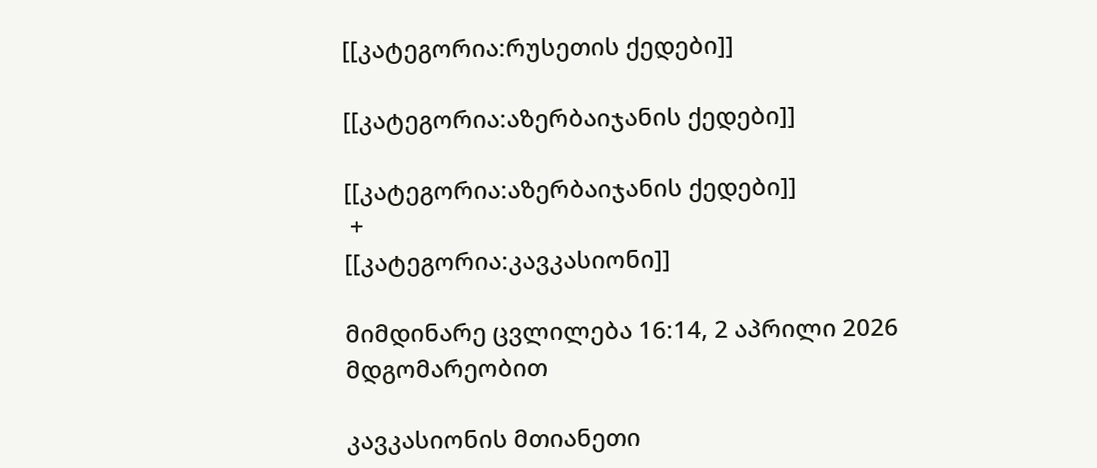[[კატეგორია:რუსეთის ქედები]]

[[კატეგორია:აზერბაიჯანის ქედები]]

[[კატეგორია:აზერბაიჯანის ქედები]]
 +
[[კატეგორია:კავკასიონი]]

მიმდინარე ცვლილება 16:14, 2 აპრილი 2026 მდგომარეობით

კავკასიონის მთიანეთი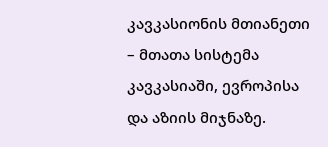კავკასიონის მთიანეთი – მთათა სისტემა კავკასიაში, ევროპისა და აზიის მიჯნაზე.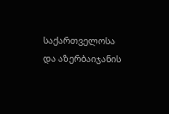საქართველოსა და აზერბაიჯანის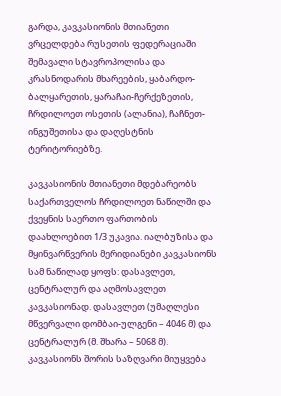გარდა, კავკასიონის მთიანეთი ვრცელდება რუსეთის ფედერაციაში შემავალი სტავროპოლისა და კრასნოდარის მხარეების, ყაბარდო-ბალყარეთის, ყარაჩაი-ჩერქეზეთის, ჩრდილოეთ ოსეთის (ალანია), ჩაჩნეთ-ინგუშეთისა და დაღესტნის ტერიტორიებზე.

კავკასიონის მთიანეთი მდებარეობს საქართველოს ჩრდილოეთ ნაწილში და ქვეყნის საერთო ფართობის დაახლოებით 1/3 უკავია. იალბუზისა და მყინვარწვერის მერიდიანები კავკასიონს სამ ნაწილად ყოფს: დასავლეთ, ცენტრალურ და აღმოსავლეთ კავკასიონად. დასავლეთ (უმაღლესი მწვერვალი დომბაი-ულგენი – 4046 მ) და ცენტრალურ (მ. შხარა – 5068 მ). კავკასიონს შორის საზღვარი მიუყვება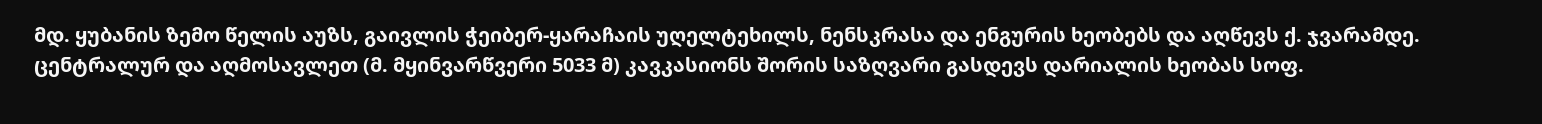მდ. ყუბანის ზემო წელის აუზს, გაივლის ჭეიბერ-ყარაჩაის უღელტეხილს, ნენსკრასა და ენგურის ხეობებს და აღწევს ქ. ჯვარამდე. ცენტრალურ და აღმოსავლეთ (მ. მყინვარწვერი 5033 მ) კავკასიონს შორის საზღვარი გასდევს დარიალის ხეობას სოფ.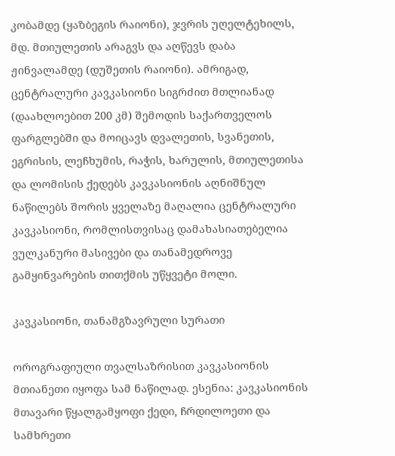კობამდე (ყაზბეგის რაიონი), ჯვრის უღელტეხილს, მდ. მთიულეთის არაგვს და აღწევს დაბა ჟინვალამდე (დუშეთის რაიონი). ამრიგად, ცენტრალური კავკასიონი სიგრძით მთლიანად (დაახლოებით 200 კმ) შემოდის საქართველოს ფარგლებში და მოიცავს დვალეთის, სვანეთის, ეგრისის, ლეჩხუმის, რაჭის, ხარულის, მთიულეთისა და ლომისის ქედებს კავკასიონის აღნიშნულ ნაწილებს შორის ყველაზე მაღალია ცენტრალური კავკასიონი, რომლისთვისაც დამახასიათებელია ვულკანური მასივები და თანამედროვე გამყინვარების თითქმის უწყვეტი მოლი.

კავკასიონი, თანამგზავრული სურათი

ოროგრაფიული თვალსაზრისით კავკასიონის მთიანეთი იყოფა სამ ნაწილად. ესენია: კავკასიონის მთავარი წყალგამყოფი ქედი, ჩრდილოეთი და სამხრეთი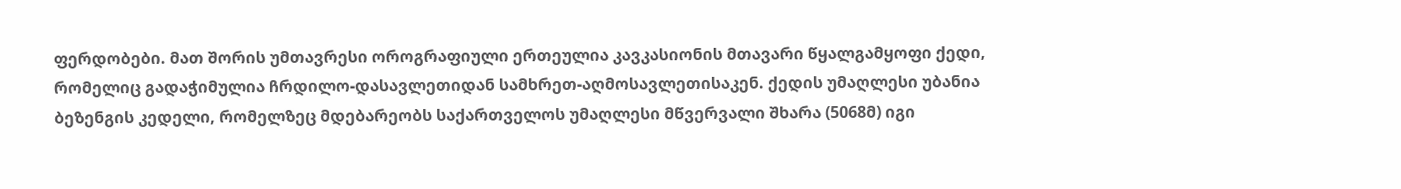ფერდობები. მათ შორის უმთავრესი ოროგრაფიული ერთეულია კავკასიონის მთავარი წყალგამყოფი ქედი, რომელიც გადაჭიმულია ჩრდილო-დასავლეთიდან სამხრეთ-აღმოსავლეთისაკენ. ქედის უმაღლესი უბანია ბეზენგის კედელი, რომელზეც მდებარეობს საქართველოს უმაღლესი მწვერვალი შხარა (5068მ) იგი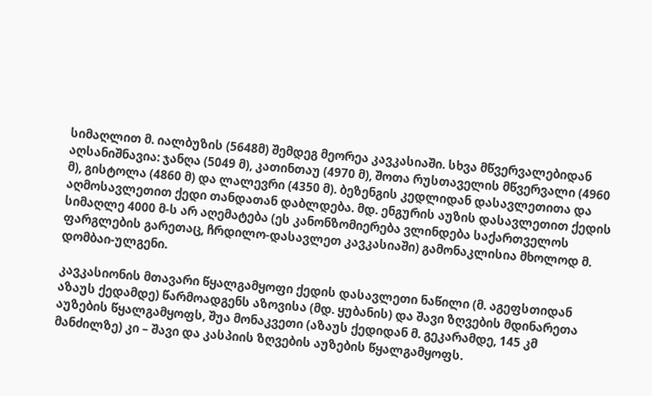სიმაღლით მ. იალბუზის (5648მ) შემდეგ მეორეა კავკასიაში. სხვა მწვერვალებიდან აღსანიშნავია: ჯანღა (5049 მ), კათინთაუ (4970 მ), შოთა რუსთაველის მწვერვალი (4960 მ), გისტოლა (4860 მ) და ლალევრი (4350 მ). ბეზენგის კედლიდან დასავლეთითა და აღმოსავლეთით ქედი თანდათან დაბლდება. მდ. ენგურის აუზის დასავლეთით ქედის სიმაღლე 4000 მ-ს არ აღემატება (ეს კანონზომიერება ვლინდება საქართველოს ფარგლების გარეთაც, ჩრდილო-დასავლეთ კავკასიაში) გამონაკლისია მხოლოდ მ. დომბაი-ულგენი.

კავკასიონის მთავარი წყალგამყოფი ქედის დასავლეთი ნაწილი (მ. აგეფსთიდან აზაუს ქედამდე) წარმოადგენს აზოვისა (მდ. ყუბანის) და შავი ზღვების მდინარეთა აუზების წყალგამყოფს, შუა მონაკვეთი (აზაუს ქედიდან მ. გეკარამდე, 145 კმ მანძილზე) კი – შავი და კასპიის ზღვების აუზების წყალგამყოფს.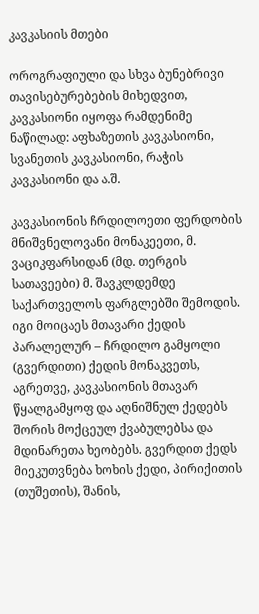კავკასიის მთები

ოროგრაფიული და სხვა ბუნებრივი თავისებურებების მიხედვით, კავკასიონი იყოფა რამდენიმე ნაწილად: აფხაზეთის კავკასიონი, სვანეთის კავკასიონი, რაჭის კავკასიონი და ა.შ.

კავკასიონის ჩრდილოეთი ფერდობის მნიშვნელოვანი მონაკეეთი, მ. ვაციკფარსიდან (მდ. თერგის სათავეები) მ. შავკლდემდე საქართველოს ფარგლებში შემოდის. იგი მოიცაეს მთავარი ქედის პარალელურ – ჩრდილო გამყოლი (გვერდითი) ქედის მონაკვეთს, აგრეთვე, კავკასიონის მთავარ წყალგამყოფ და აღნიშნულ ქედებს შორის მოქცეულ ქვაბულებსა და მდინარეთა ხეობებს. გვერდით ქედს მიეკუთვნება ხოხის ქედი, პირიქითის (თუშეთის), შანის,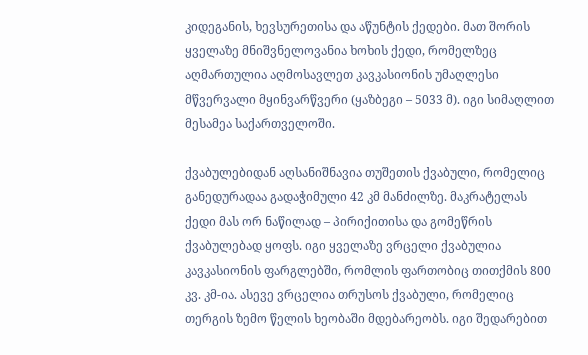კიდეგანის, ხევსურეთისა და აწუნტის ქედები. მათ შორის ყველაზე მნიშვნელოვანია ხოხის ქედი, რომელზეც აღმართულია აღმოსავლეთ კავკასიონის უმაღლესი მწვერვალი მყინვარწვერი (ყაზბეგი – 5033 მ). იგი სიმაღლით მესამეა საქართველოში.

ქვაბულებიდან აღსანიშნავია თუშეთის ქვაბული, რომელიც განედურადაა გადაჭიმული 42 კმ მანძილზე. მაკრატელას ქედი მას ორ ნაწილად – პირიქითისა და გომეწრის ქვაბულებად ყოფს. იგი ყველაზე ვრცელი ქვაბულია კავკასიონის ფარგლებში, რომლის ფართობიც თითქმის 800 კვ. კმ-ია. ასევე ვრცელია თრუსოს ქვაბული, რომელიც თერგის ზემო წელის ხეობაში მდებარეობს. იგი შედარებით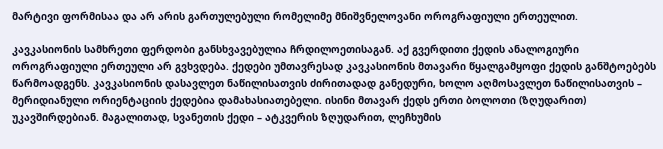მარტივი ფორმისაა და არ არის გართულებული რომელიმე მნიშვნელოვანი ოროგრაფიული ერთეულით.

კავკასიონის სამხრეთი ფერდობი განსხვავებულია ჩრდილოეთისაგან. აქ გვერდითი ქედის ანალოგიური ოროგრაფიული ერთეული არ გვხვდება. ქედები უმთავრესად კავკასიონის მთავარი წყალგამყოფი ქედის განშტოებებს წარმოადგენს. კავკასიონის დასავლეთ ნაწილისათვის ძირითადად განედური, ხოლო აღმოსავლეთ ნაწილისათვის – მერიდიანული ორიენტაციის ქედებია დამახასიათებელი. ისინი მთავარ ქედს ერთი ბოლოთი (ზღუდარით) უკავშირდებიან. მაგალითად, სვანეთის ქედი – ატკვერის ზღუდარით, ლეჩხუმის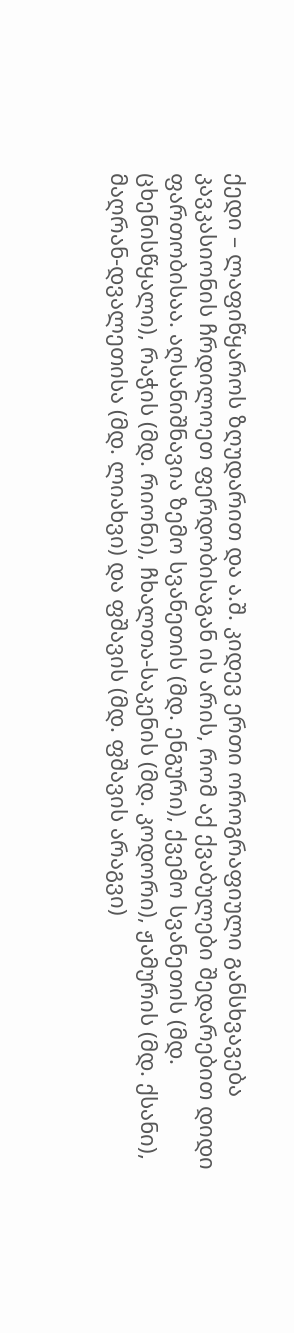ქედი – ლაფიწყაროს ზღუდარით და ა.შ. კიდევ ერთი ოროგრაფიული განსხვავება კავკასიონის ჩრდილოეთ ფერდობისაგან ის არის, რომ აქ ქვაბულები შედარებით დიდი ფართობისაა. აღსანიშნავია ზემო სვანეთის (მდ. ენგური), ქვემო სვანეთის (მდ. ცხენისწყალი), რაჭის (მდ. რიონი), ჩხალთა-საკენის (მდ. კოდორი), ჟამურის (მდ. ქსანი), მაღრან-დვალეთისა (მდ. ლიახვი) და ფშავის (მდ. ფშავის არაგვი)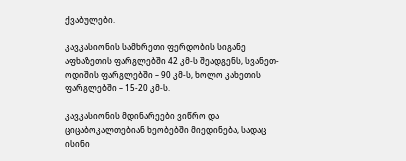ქვაბულები.

კავკასიონის სამხრეთი ფერდობის სიგანე აფხაზეთის ფარგლებში 42 კმ-ს შეადგენს, სვანეთ-ოდიშის ფარგლებში – 90 კმ-ს, ხოლო კახეთის ფარგლებში – 15-20 კმ-ს.

კავკასიონის მდინარეები ვიწრო და ციცაბოკალთებიან ხეობებში მიედინება, სადაც ისინი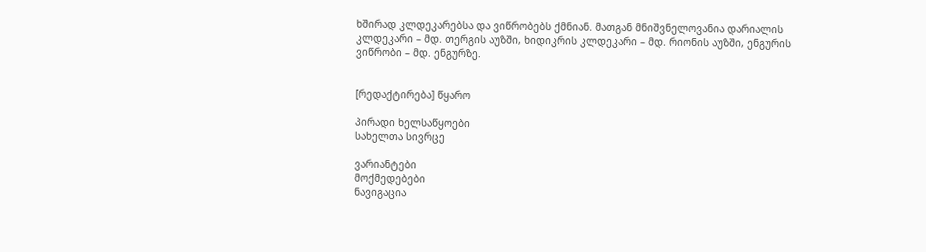ხშირად კლდეკარებსა და ვიწრობებს ქმნიან. მათგან მნიშვნელოვანია დარიალის კლდეკარი – მდ. თერგის აუზში, ხიდიკრის კლდეკარი – მდ. რიონის აუზში, ენგურის ვიწრობი – მდ. ენგურზე.


[რედაქტირება] წყარო

პირადი ხელსაწყოები
სახელთა სივრცე

ვარიანტები
მოქმედებები
ნავიგაცია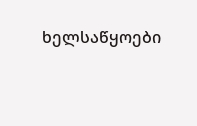ხელსაწყოები